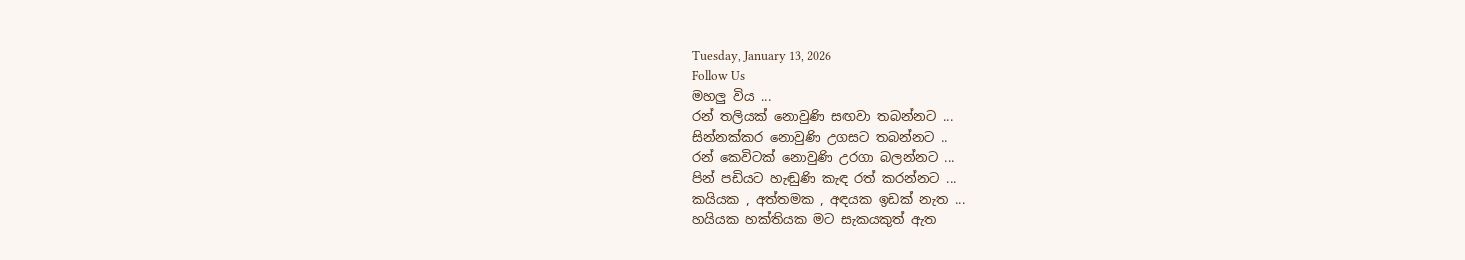Tuesday, January 13, 2026
Follow Us
මහලු විය ...
රන් තලියක් නොවුණි සඟවා තබන්නට ...
සින්නක්කර නොවුණි උගසට තබන්නට ..
රන් කෙවිටක් නොවුණි උරගා බලන්නට ...
පින් පඩියට හැඬුණි කැඳ රත් කරන්නට ...
කයියක , අත්තමක , අඳයක ඉඩක් නැත ...
හයියක හක්තියක මට සැකයකුත් ඇත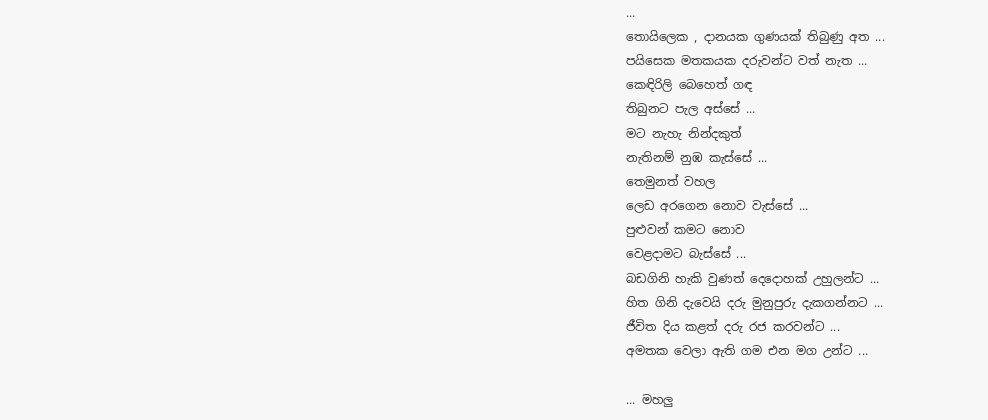...
තොයිලෙක , දානයක ගුණයක් තිබුණු අත ...
පයිසෙක මතකයක දරුවන්ට වත් නැත ...
කෙඳිරිලි බෙහෙත් ගඳ
තිබුනට පැල අස්සේ ...
මට නැහැ නින්දකුත්
නැතිනම් නුඹ කැස්සේ ...
තෙමුනත් වහල
ලෙඩ අරගෙන නොව වැස්සේ ...
පුළුවන් කමට නොව
වෙළදාමට බැස්සේ ...
බඩගිනි හැකි වුණත් දෙදොහක් උහුලන්ට ...
හිත ගිනි දැවෙයි දරු මුනුපුරු දැකගන්නට ...
ජීවිත දිය කළත් දරු රජ කරවන්ට ...
අමතක වෙලා ඇති ගම එන මග උන්ට ...

... මහලු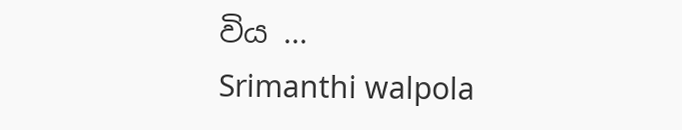විය ...
Srimanthi walpola